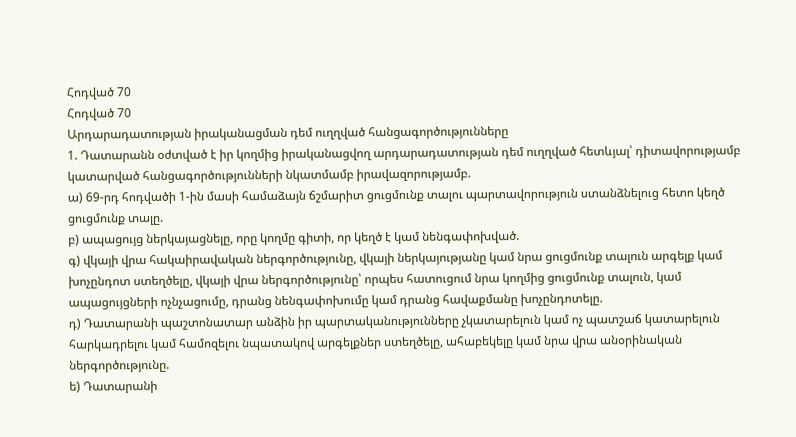Հոդված 70
Հոդված 70
Արդարադատության իրականացման դեմ ուղղված հանցագործությունները
1. Դատարանն օժտված է իր կողմից իրականացվող արդարադատության դեմ ուղղված հետևյալ՝ դիտավորությամբ կատարված հանցագործությունների նկատմամբ իրավազորությամբ.
ա) 69-րդ հոդվածի 1-ին մասի համաձայն ճշմարիտ ցուցմունք տալու պարտավորություն ստանձնելուց հետո կեղծ ցուցմունք տալը.
բ) ապացույց ներկայացնելը, որը կողմը գիտի, որ կեղծ է կամ նենգափոխված.
գ) վկայի վրա հակաիրավական ներգործությունը, վկայի ներկայությանը կամ նրա ցուցմունք տալուն արգելք կամ խոչընդոտ ստեղծելը, վկայի վրա ներգործությունը՝ որպես հատուցում նրա կողմից ցուցմունք տալուն, կամ ապացույցների ոչնչացումը, դրանց նենգափոխումը կամ դրանց հավաքմանը խոչընդոտելը.
դ) Դատարանի պաշտոնատար անձին իր պարտականությունները չկատարելուն կամ ոչ պատշաճ կատարելուն հարկադրելու կամ համոզելու նպատակով արգելքներ ստեղծելը, ահաբեկելը կամ նրա վրա անօրինական ներգործությունը.
ե) Դատարանի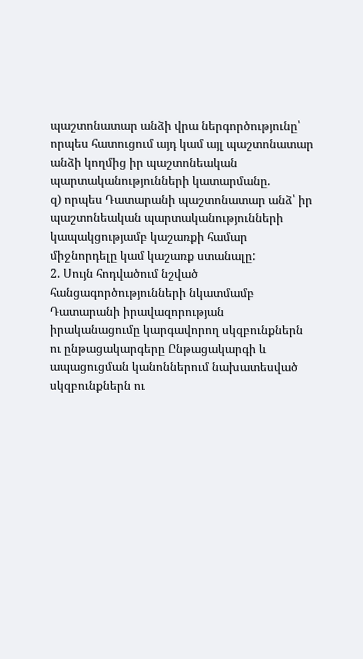պաշտոնատար անձի վրա ներգործությունը՝ որպես հատուցում այդ կամ այլ պաշտոնատար անձի կողմից իր պաշտոնեական պարտականությունների կատարմանը.
զ) որպես Դատարանի պաշտոնատար անձ՝ իր պաշտոնեական պարտականությունների կապակցությամբ կաշառքի համար միջնորդելը կամ կաշառք ստանալը:
2. Սույն հոդվածում նշված հանցագործությունների նկատմամբ Դատարանի իրավազորության իրականացումը կարգավորող սկզբունքներն ու ընթացակարգերը Ընթացակարգի և ապացուցման կանոններում նախատեսված սկզբունքներն ու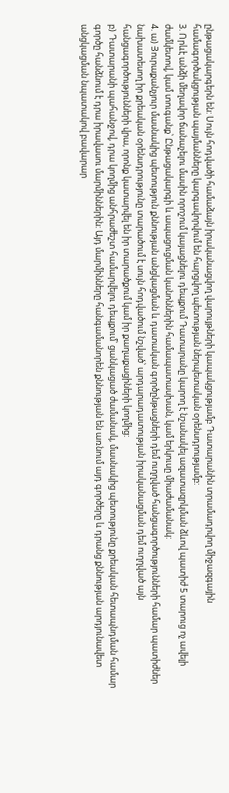ընթացակարգերն են: Սույն հոդվածի համաձայն իրականացվող վարույթների կապակցությամբ Դատարանին տրամադրվող միջազգային համագործակցության պայմանները կարգավորվում են հարցվող պետության ներպետական օրենսդրությամբ:
3. Որևէ անձի մեղավոր ճանաչելու մասին որոշում կայացնելու դեպքում Դատարանը կարող է նշանակել ազատազրկման ձևով պատիժ 5 տարուց ոչ ավելի ժամկետով, կամ տուգանք՝ Ընթացակարգի և ապացուցման կանոններին համապատասխան, կամ երկուսը միաժամանակ:
4. ա) Յուրաքանչյուր մասնակից պետություն քննության անցկացման և դատական գործընթացների դեմ ուղղված հանցագործությունների համար պատիժներ նախատեսող իր քրեական օրենսդրությունը տարածում է սույն հոդվածում նշված՝ արդարադատության իրականացման դեմ ուղղված այն հանցագործությունների վրա, որոնք կատարվել են իր տարածքում կամ իր քաղաքացիների կողմից:
բ) Դատարանի պահանջով, դրա կողմից անհրաժեշտ համարվելու դեպքում՝ ցանկացած ժամանակ, մասնակից պետությունը քրեական հետապնդման համար գործը հանձնում է դրա իրավասու մարմիններին: Այդ մարմինները հանգամանորեն քննության են առնում այդ գործերը և դրանց քննության արդյունավետ անցկացման նպատակով բավարար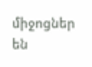միջոցներ են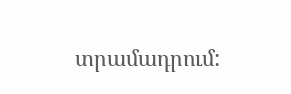տրամադրում: